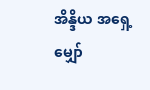အိန္ဒိယ အရှေ့မျှော်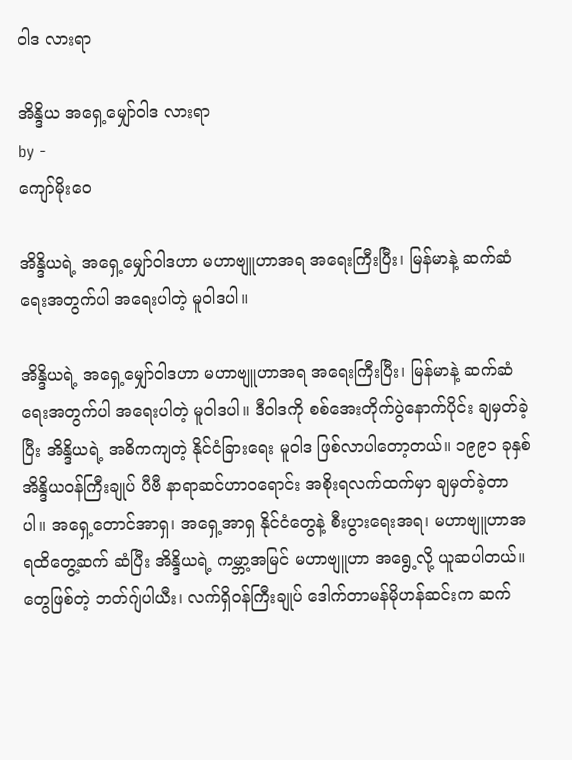ဝါဒ လားရာ

အိန္ဒိယ အရှေ့မျှော်ဝါဒ လားရာ
by -
ကျော်မိုးဝေ

အိန္ဒိယရဲ့ အရှေ့မျှော်ဝါဒဟာ မဟာဗျူဟာအရ အရေးကြီးပြီး၊ မြန်မာနဲ့ ဆက်ဆံရေးအတွက်ပါ အရေးပါတဲ့ မူဝါဒပါ။

အိန္ဒိယရဲ့ အရှေ့မျှော်ဝါဒဟာ မဟာဗျူဟာအရ အရေးကြီးပြီး၊ မြန်မာနဲ့ ဆက်ဆံရေးအတွက်ပါ အရေးပါတဲ့ မူဝါဒပါ။ ဒီဝါဒကို စစ်အေးတိုက်ပွဲနောက်ပိုင်း ချမှတ်ခဲ့ပြီး အိန္ဒိယရဲ့ အဓိကကျတဲ့ နိုင်ငံခြားရေး မူဝါဒ ဖြစ်လာပါတော့တယ်။ ၁၉၉၁ ခုနှစ် အိန္ဒိယဝန်ကြီးချုပ် ပီဗီ နာရာဆင်ဟာဝရောင်း အစိုးရလက်ထက်မှာ ချမှတ်ခဲ့တာပါ။ အရှေ့တောင်အာရှ၊ အရှေ့အာရှ နိုင်ငံတွေနဲ့ စီးပွားရေးအရ၊ မဟာဗျူဟာအရထိတွေ့ဆက် ဆံပြီး အိန္ဒိယရဲ့ ကမ္ဘာ့အမြင် မဟာဗျူဟာ အရွေ့လို့ ယူဆပါတယ်။  တွေဖြစ်တဲ့ ဘတ်ဂျ်ပါယီး၊ လက်ရှိဝန်ကြီးချုပ် ဒေါက်တာမန်မိုဟန်ဆင်းက ဆက်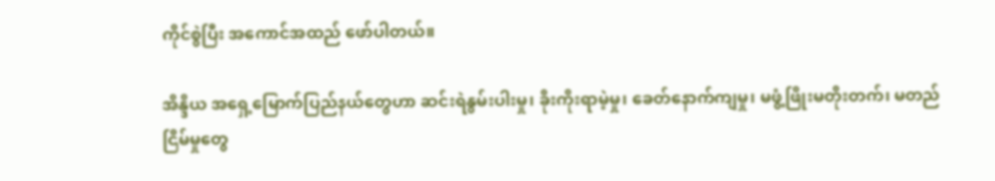ကိုင်စွဲပြီး အကောင်အထည် ဖော်ပါတယ်။

အိန္ဒိယ အရှေ့မြောက်ပြည်နယ်တွေဟာ ဆင်းရဲနွမ်းပါးမှု၊ ခိုးကိုးရာမဲ့မှု၊ ခေတ်နောက်ကျမှု၊ မဖွံ့ဖြိုးမတိုးတက်၊ မတည်ငြိမ်မှုတွေ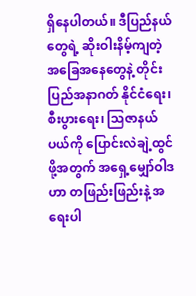ရှိနေပါတယ်။ ဒီပြည်နယ်တွေရဲ့ ဆိုးဝါးနိမ့်ကျတဲ့ အခြေအနေတွေနဲ့ တိုင်းပြည်အနာဂတ် နိုင်ငံရေး၊ စီးပွားရေး၊ သြဇာနယ်ပယ်ကို ပြောင်းလဲချဲ့ထွင်ဖို့အတွက် အရှေ့မျှော်ဝါဒဟာ တဖြည်းဖြည်းနဲ့ အရေးပါ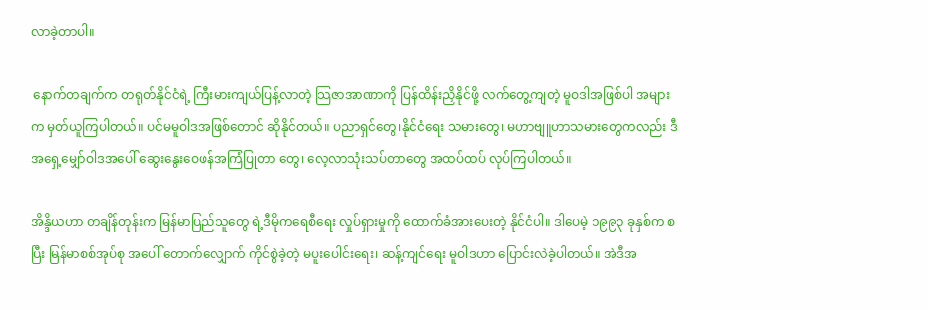လာခဲ့တာပါ။

 နောက်တချက်က တရုတ်နိုင်ငံရဲ့ ကြီးမားကျယ်ပြန့်လာတဲ့ သြဇာအာဏာကို ပြန်ထိန်းညှိနိုင်ဖို့ လက်တွေ့ကျတဲ့ မူဝဒါအဖြစ်ပါ အများက မှတ်ယူကြပါတယ်။ ပင်မမူဝါဒအဖြစ်တောင် ဆိုနိုင်တယ်။ ပညာရှင်တွေ၊နိုင်ငံရေး သမားတွေ၊ မဟာဗျူဟာသမားတွေကလည်း ဒီအရှေ့မျှော်ဝါဒအပေါ် ဆွေးနွေးဝေဖန်အကြံပြုတာ တွေ၊ လေ့လာသုံးသပ်တာတွေ အထပ်ထပ် လုပ်ကြပါတယ်။

အိန္ဒိယဟာ တချိန်တုန်းက မြန်မာပြည်သူတွေ ရဲ့ဒီမိုကရေစီရေး လှုပ်ရှားမှုကို ထောက်ခံအားပေးတဲ့ နိုင်ငံပါ။ ဒါပေမဲ့ ၁၉၉၃ ခုနှစ်က စပြီး မြန်မာစစ်အုပ်စု အပေါ် တောက်လျှောက် ကိုင်စွဲခဲ့တဲ့ မပူးပေါင်းရေး၊ ဆန့်ကျင်ရေး မူဝါဒဟာ ပြောင်းလဲခဲ့ပါတယ်။ အဲဒီအ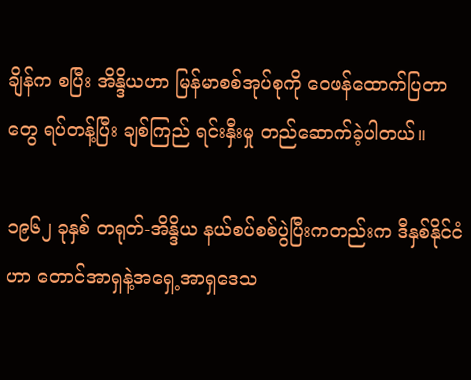ချိန်က စပြီး အိန္ဒိယဟာ မြန်မာစစ်အုပ်စုကို ဝေဖန်ထောက်ပြတာတွေ ရပ်တန့်ပြီး ချစ်ကြည် ရင်းနှီးမှု တည်ဆောက်ခဲ့ပါတယ်။

၁၉၆၂ ခုနှစ် တရုတ်-အိန္ဒိယ နယ်စပ်စစ်ပွဲပြီးကတည်းက ဒီနှစ်နိုင်ငံဟာ တောင်အာရှနဲ့အရှေ့အာရှဒေသ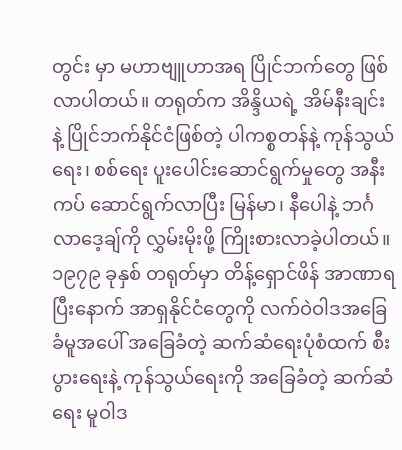တွင်း မှာ မဟာဗျူဟာအရ ပြိုင်ဘက်တွေ ဖြစ်လာပါတယ်။ တရုတ်က အိန္ဒိယရဲ့ အိမ်နီးချင်းနဲ့ ပြိုင်ဘက်နိုင်ငံဖြစ်တဲ့ ပါကစ္စတန်နဲ့ ကုန်သွယ်ရေး၊ စစ်ရေး ပူးပေါင်းဆောင်ရွက်မှုတွေ အနီးကပ် ဆောင်ရွက်လာပြီး မြန်မာ၊ နီပေါနဲ့ ဘင်္ဂလာဒေ့ချ်ကို လွှမ်းမိုးဖို့ ကြိုးစားလာခဲ့ပါတယ်။ ၁၉၇၉ ခုနှစ် တရုတ်မှာ တိန့်ရှောင်ဖိန် အာဏာရပြီးနောက် အာရှနိုင်ငံတွေကို လက်ဝဲဝါဒအခြေခံမူအပေါ် အခြေခံတဲ့ ဆက်ဆံရေးပုံစံထက် စီးပွားရေးနဲ့ ကုန်သွယ်ရေးကို အခြေခံတဲ့ ဆက်ဆံရေး မူဝါဒ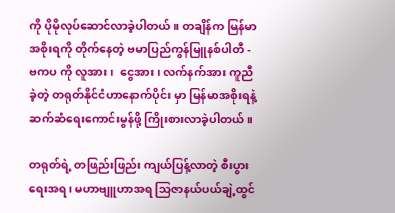ကို ပိုမိုလုပ်ဆောင်လာခဲ့ပါတယ်။ တချိန်က မြန်မာအစိုးရကို တိုက်နေတဲ့ ဗမာပြည်ကွန်မြူနစ်ပါတီ - ဗကပ ကို လူအား၊  ငွေအား၊ လက်နက်အား ကူညီခဲ့တဲ့ တရုတ်နိုင်ငံဟာနောက်ပိုင်း မှာ မြန်မာအစိုးရနဲ့ ဆက်ဆံရေးကောင်းမွန်ဖို့ ကြိုးစားလာခဲ့ပါတယ်။

တရုတ်ရဲ့ တဖြည်းဖြည်း ကျယ်ပြန့်လာတဲ့ စီးပွားရေးအရ၊ မဟာဗျူဟာအရ သြဇာနယ်ပယ်ချဲ့ထွင်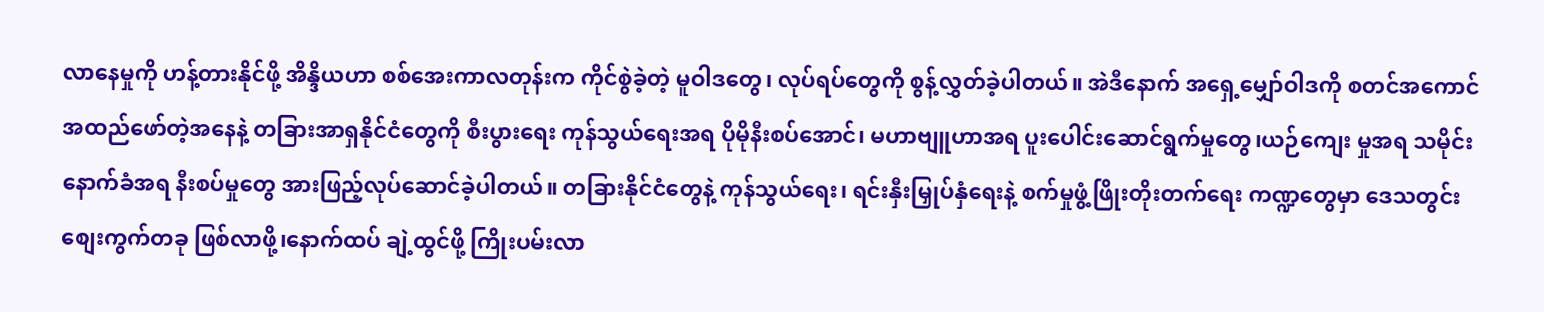လာနေမှုကို ဟန့်တားနိုင်ဖို့ အိန္ဒိယဟာ စစ်အေးကာလတုန်းက ကိုင်စွဲခဲ့တဲ့ မူဝါဒတွေ၊ လုပ်ရပ်တွေကို စွန့်လွှတ်ခဲ့ပါတယ်။ အဲဒီနောက် အရှေ့မျှော်ဝါဒကို စတင်အကောင်အထည်ဖော်တဲ့အနေနဲ့ တခြားအာရှနိုင်ငံတွေကို စီးပွားရေး ကုန်သွယ်ရေးအရ ပိုမိုနီးစပ်အောင်၊ မဟာဗျူဟာအရ ပူးပေါင်းဆောင်ရွက်မှုတွေ၊ယဉ်ကျေး မှုအရ သမိုင်းနောက်ခံအရ နီးစပ်မှုတွေ အားဖြည့်လုပ်ဆောင်ခဲ့ပါတယ်။ တခြားနိုင်ငံတွေနဲ့ ကုန်သွယ်ရေး၊ ရင်းနှီးမြှုပ်နှံရေးနဲ့ စက်မှုဖွံ့ဖြိုးတိုးတက်ရေး ကဏ္ဍတွေမှာ ဒေသတွင်း စျေးကွက်တခု ဖြစ်လာဖို့၊နောက်ထပ် ချဲ့ထွင်ဖို့ ကြိုးပမ်းလာ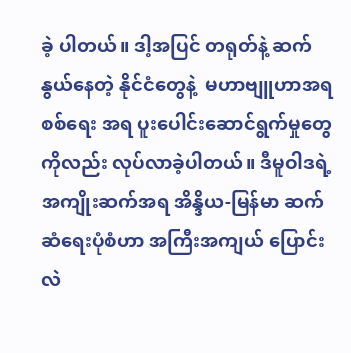ခဲ့ ပါတယ်။ ဒါ့အပြင် တရုတ်နဲ့ ဆက်နွယ်နေတဲ့ နိုင်ငံတွေနဲ့  မဟာဗျူဟာအရစစ်ရေး အရ ပူးပေါင်းဆောင်ရွက်မှုတွေ ကိုလည်း လုပ်လာခဲ့ပါတယ်။ ဒီမူဝါဒရဲ့ အကျိုးဆက်အရ အိန္ဒိယ-မြန်မာ ဆက်ဆံရေးပုံစံဟာ အကြီးအကျယ် ပြောင်းလဲ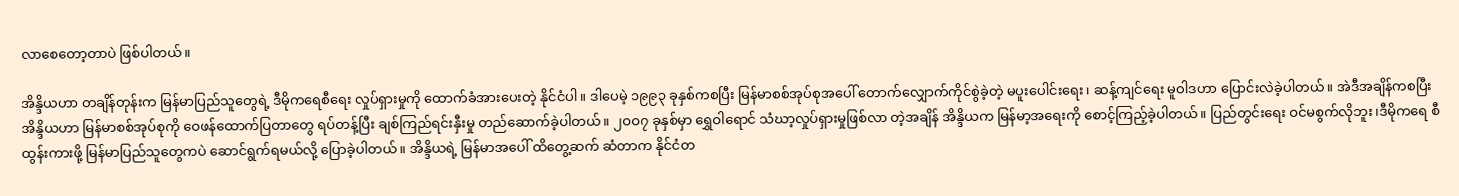လာစေတော့တာပဲ ဖြစ်ပါတယ်။

အိန္ဒိယဟာ တချိန်တုန်းက မြန်မာပြည်သူတွေရဲ့ ဒီမိုကရေစီရေး လှုပ်ရှားမှုကို ထောက်ခံအားပေးတဲ့ နိုင်ငံပါ။ ဒါပေမဲ့ ၁၉၉၃ ခုနှစ်ကစပြီး မြန်မာစစ်အုပ်စုအပေါ် တောက်လျှောက်ကိုင်စွဲခဲ့တဲ့ မပူးပေါင်းရေး၊ ဆန့်ကျင်ရေး မူဝါဒဟာ ပြောင်းလဲခဲ့ပါတယ်။ အဲဒီအချိန်ကစပြီး အိန္ဒိယဟာ မြန်မာစစ်အုပ်စုကို ဝေဖန်ထောက်ပြတာတွေ ရပ်တန့်ပြီး ချစ်ကြည်ရင်းနှီးမှု တည်ဆောက်ခဲ့ပါတယ်။ ၂ဝဝ၇ ခုနှစ်မှာ ရွှေဝါရောင် သံဃာ့လှုပ်ရှားမှုဖြစ်လာ တဲ့အချိန် အိန္ဒိယက မြန်မာ့အရေးကို စောင့်ကြည့်ခဲ့ပါတယ်။ ပြည်တွင်းရေး ဝင်မစွက်လိုဘူး၊ဒီမိုကရေ စီထွန်းကားဖို့ မြန်မာပြည်သူတွေကပဲ ဆောင်ရွက်ရမယ်လို့ ပြောခဲ့ပါတယ်။ အိန္ဒိယရဲ့ မြန်မာအပေါ် ထိတွေ့ဆက် ဆံတာက နိုင်ငံတ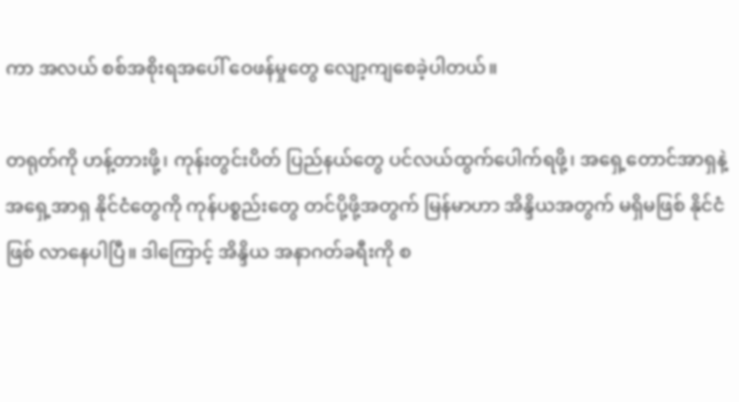ကာ အလယ် စစ်အစိုးရအပေါ် ဝေဖန်မှုတွေ လျော့ကျစေခဲ့ပါတယ်။

တရုတ်ကို ဟန့်တားဖို့၊ ကုန်းတွင်းပိတ် ပြည်နယ်တွေ ပင်လယ်ထွက်ပေါက်ရဖို့၊ အရှေ့တောင်အာရှနဲ့ အရှေ့အာရှ နိုင်ငံတွေကို ကုန်ပစ္စည်းတွေ တင်ပို့ဖို့အတွက် မြန်မာဟာ အိန္ဒိယအတွက် မရှိမဖြစ် နိုင်ငံဖြစ် လာနေပါပြီ။ ဒါကြောင့် အိန္ဒိယ အနာဂတ်ခရီးကို စ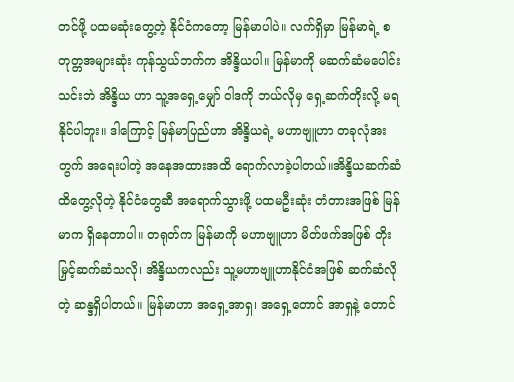တင်ဖို့ ပထမဆုံးတွေ့တဲ့ နိုင်ငံကတော့ မြန်မာပါပဲ။ လက်ရှိမှာ မြန်မာရဲ့ စတုတ္တအများဆုံး ကုန်သွယ်ဘက်က အိန္ဒိယပါ။ မြန်မာကို မဆက်ဆံမပေါင်းသင်းဘဲ အိန္ဒိယ ဟာ သူ့အရှေ့မျှော် ဝါဒကို ဘယ်လိုမှ ရှေ့ဆက်တိုးလို့ မရနိုင်ပါဘူး။ ဒါကြောင့် မြန်မာပြည်ဟာ အိန္ဒိယရဲ့ မဟာဗျူဟာ တခုလုံအးတွက် အရေးပါတဲ့ အနေအထားအထိ ရောက်လာခဲ့ပါတယ်။အိန္ဒိယဆက်ဆံ ထိတွေ့လိုတဲ့ နိုင်ငံတွေဆီ အရောက်သွားဖို့ ပထမဦးဆုံး တံတားအဖြစ် မြန်မာက ရှိနေတာပါ။ တရုတ်က မြန်မာကို မဟာဗျူဟာ မိတ်ဖက်အဖြစ် တိုးမြှင့်ဆက်ဆံသလို၊ အိန္ဒိယကလည်း သူ့မဟာဗျူဟာနိုင်ငံအဖြစ် ဆက်ဆံလိုတဲ့ ဆန္ဒရှိပါတယ်။ မြန်မာဟာ အရှေ့အာရှ၊ အရှေ့တောင် အာရှနဲ့ တောင်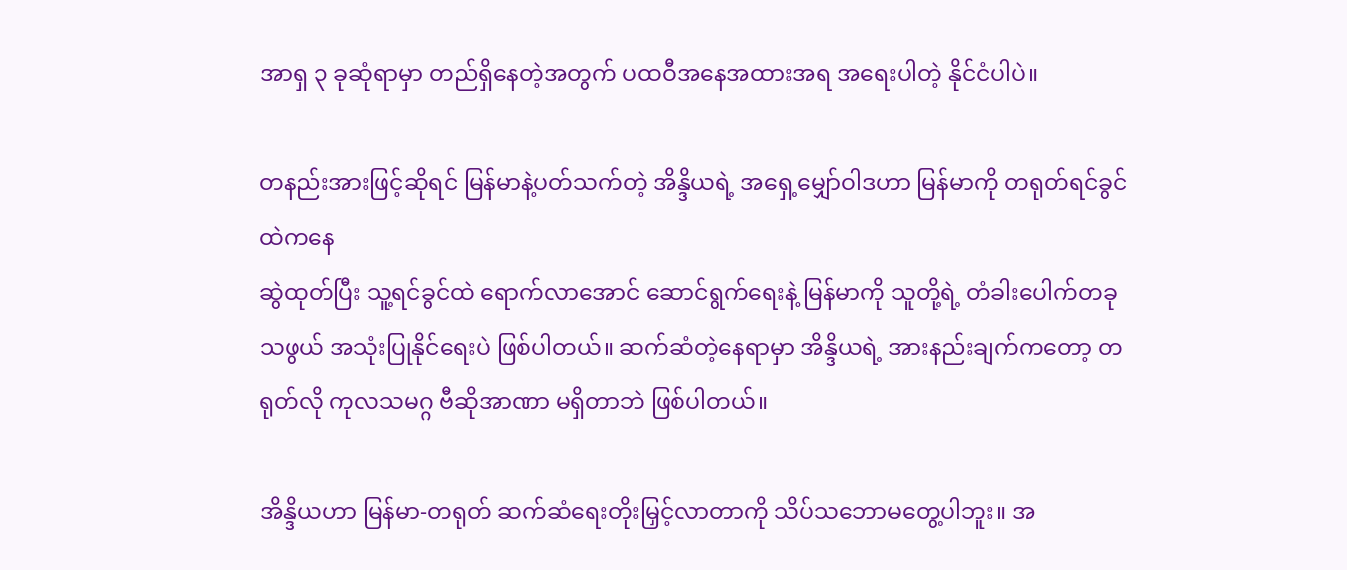အာရှ ၃ ခုဆုံရာမှာ တည်ရှိနေတဲ့အတွက် ပထဝီအနေအထားအရ အရေးပါတဲ့ နိုင်ငံပါပဲ။

တနည်းအားဖြင့်ဆိုရင် မြန်မာနဲ့ပတ်သက်တဲ့ အိန္ဒိယရဲ့ အရှေ့မျှော်ဝါဒဟာ မြန်မာကို တရုတ်ရင်ခွင်ထဲကနေ
ဆွဲထုတ်ပြီး သူ့ရင်ခွင်ထဲ ရောက်လာအောင် ဆောင်ရွက်ရေးနဲ့ မြန်မာကို သူတို့ရဲ့ တံခါးပေါက်တခုသဖွယ် အသုံးပြုနိုင်ရေးပဲ ဖြစ်ပါတယ်။ ဆက်ဆံတဲ့နေရာမှာ အိန္ဒိယရဲ့ အားနည်းချက်ကတော့ တရုတ်လို ကုလသမဂ္ဂ ဗီဆိုအာဏာ မရှိတာဘဲ ဖြစ်ပါတယ်။

အိန္ဒိယဟာ မြန်မာ-တရုတ် ဆက်ဆံရေးတိုးမြှင့်လာတာကို သိပ်သဘောမတွေ့ပါဘူး။ အ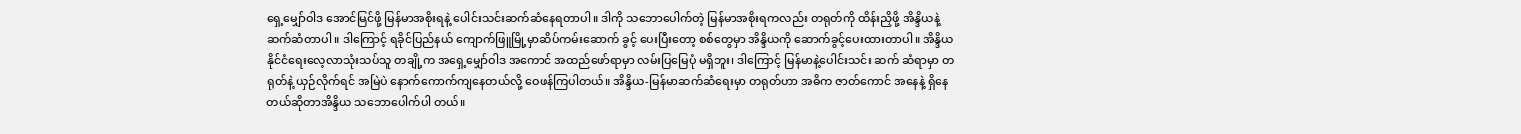ရှေ့မျှော်ဝါဒ အောင်မြင်ဖို့ မြန်မာအစိုးရနဲ့ ပေါင်းသင်းဆက်ဆံနေရတာပါ။ ဒါကို သဘောပေါက်တဲ့ မြန်မာအစိုးရကလည်း တရုတ်ကို ထိန်းညှိဖို့ အိန္ဒိယနဲ့ ဆက်ဆံတာပါ။ ဒါကြောင့် ရခိုင်ပြည်နယ် ကျောက်ဖြူမြို့မှာဆိပ်ကမ်းဆောက် ခွင့် ပေးပြီးတော့ စစ်တွေမှာ အိန္ဒိယကို ဆောက်ခွင့်ပေးထားတာပါ။ အိန္ဒိယ နိုင်ငံရေးလေ့လာသုံးသပ်သူ တချို့က အရှေ့မျှော်ဝါဒ အကောင် အထည်ဖော်ရာမှာ လမ်းပြမြေပုံ မရှိဘူး၊ ဒါကြောင့် မြန်မာနဲ့ပေါင်းသင်း ဆက် ဆံရာမှာ တရုတ်နဲ့ ယှဉ်လိုက်ရင် အမြဲပဲ နောက်ကောက်ကျနေတယ်လို့ ဝေဖန်ကြပါတယ်။ အိန္ဒိယ-မြန်မာဆက်ဆံရေးမှာ တရုတ်ဟာ အဓိက ဇာတ်ကောင် အနေနဲ့ ရှိနေတယ်ဆိုတာအိန္ဒိယ သဘောပေါက်ပါ တယ်။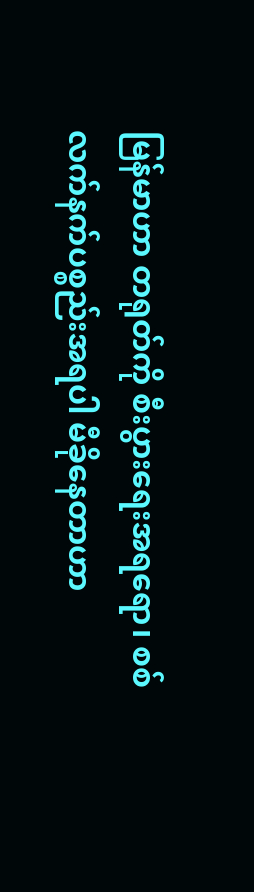မြန်မာဟာ တရုတ်ကို စီးပွားရေးအရရော၊ စစ်လက်နက်ပစ္စည်းအရပါ မီခိုနေတာဟာ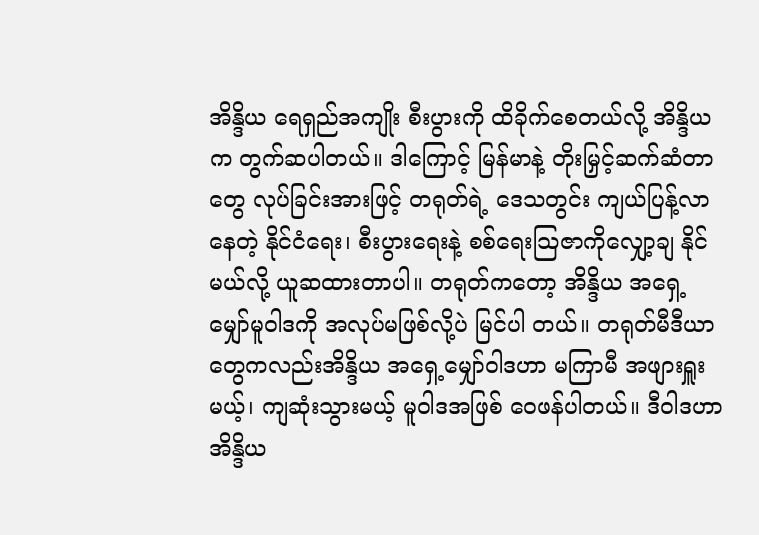အိန္ဒိယ ရေရှည်အကျိုး စီးပွားကို ထိခိုက်စေတယ်လို့ အိန္ဒိယက တွက်ဆပါတယ်။ ဒါကြောင့် မြန်မာနဲ့ တိုးမြှင့်ဆက်ဆံတာတွေ လုပ်ခြင်းအားဖြင့် တရုတ်ရဲ့ ဒေသတွင်း ကျယ်ပြန့်လာနေတဲ့ နိုင်ငံရေး၊ စီးပွားရေးနဲ့ စစ်ရေးသြဇာကိုလျှော့ချ နိုင်မယ်လို့ ယူဆထားတာပါ။ တရုတ်ကတော့ အိန္ဒိယ အရှေ့မျှော်မူဝါဒကို အလုပ်မဖြစ်လို့ပဲ မြင်ပါ တယ်။ တရုတ်မီဒီယာတွေကလည်းအိန္ဒိယ အရှေ့မျှော်ဝါဒဟာ မကြာမီ အဖျားရှူးမယ့်၊ ကျဆုံးသွားမယ့် မူဝါဒအဖြစ် ဝေဖန်ပါတယ်။ ဒီဝါဒဟာ အိန္ဒိယ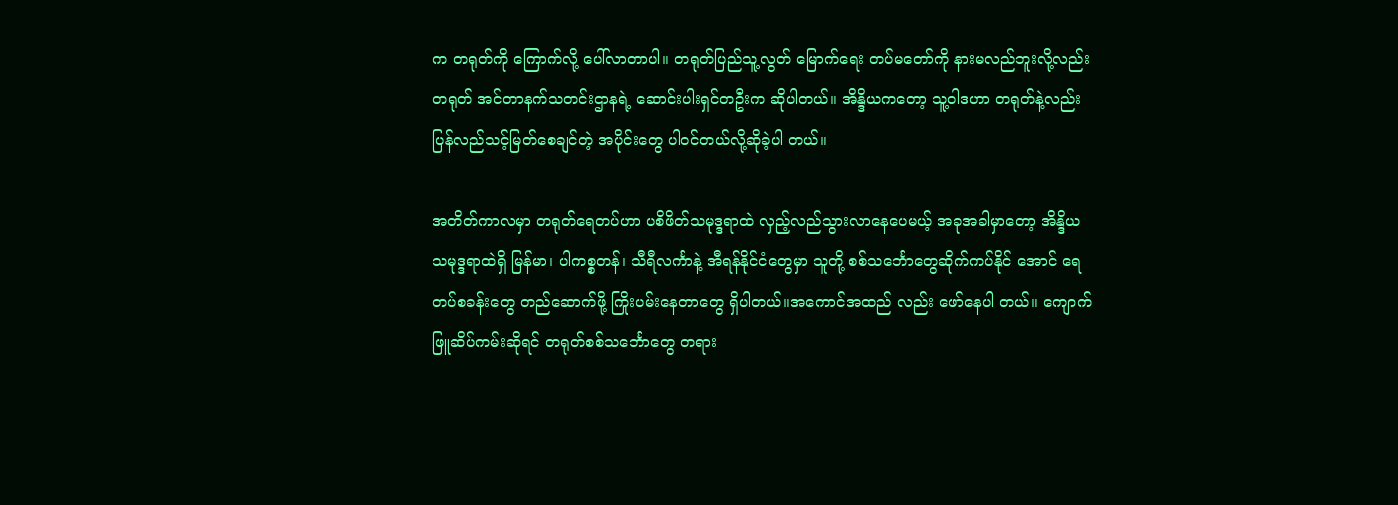က တရုတ်ကို ကြောက်လို့ ပေါ်လာတာပါ။ တရုတ်ပြည်သူ့လွတ် မြောက်ရေး တပ်မတော်ကို နားမလည်ဘူးလို့လည်း တရုတ် အင်တာနက်သတင်းဌာနရဲ့ ဆောင်းပါးရှင်တဦးက ဆိုပါတယ်။ အိန္ဒိယကတော့ သူ့ဝါဒဟာ တရုတ်နဲ့လည်း ပြန်လည်သင့်မြတ်စေချင်တဲ့ အပိုင်းတွေ ပါဝင်တယ်လို့ဆိုခဲ့ပါ တယ်။

အတိတ်ကာလမှာ တရုတ်ရေတပ်ဟာ ပစိဖိတ်သမုဒ္ဒရာထဲ လှည့်လည်သွားလာနေပေမယ့် အခုအခါမှာတော့ အိန္ဒိယ သမုဒ္ဒရာထဲရှိ မြန်မာ၊ ပါကစ္စတန်၊ သီရီလင်္ကာနဲ့ အီရန်နိုင်ငံတွေမှာ သူတို့ စစ်သင်္ဘောတွေဆိုက်ကပ်နိုင် အောင် ရေတပ်စခန်းတွေ တည်ဆောက်ဖို့ ကြိုးပမ်းနေတာတွေ ရှိပါတယ်။အကောင်အထည် လည်း ဖော်နေပါ တယ်။ ကျောက်ဖြူဆိပ်ကမ်းဆိုရင် တရုတ်စစ်သင်္ဘောတွေ တရား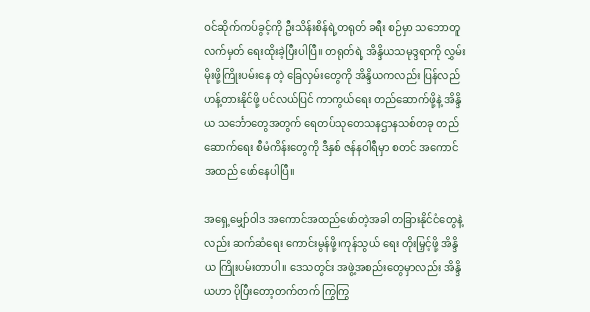ဝင်ဆိုက်ကပ်ခွင့်ကို ဦးသိန်းစိန်ရဲ့တရုတ် ခရီး စဉ်မှာ သဘောတူလက်မှတ် ရေးထိုးခဲ့ပြီးပါပြီ။ တရုတ်ရဲ့ အိန္ဒိယသမုဒ္ဒရာကို လွှမ်းမိုးဖို့ကြိုးပမ်းနေ တဲ့ ခြေလှမ်းတွေကို အိန္ဒိယကလည်း ပြန်လည်ဟန့်တားနိုင်ဖို့ ပင်လယ်ပြင် ကာကွယ်ရေး တည်ဆောက်ဖို့နဲ့ အိန္ဒိယ သင်္ဘောတွေအတွက် ရေတပ်သုတေသနဌာနသစ်တခု တည်ဆောက်ရေး စီမံကိန်းတွေကို ဒီနှစ် ဇန်နဝါရီမှာ စတင် အကောင်အထည် ဖော်နေပါပြီ။

အရှေ့မျှော်ဝါဒ အကောင်အထည်ဖော်တဲ့အခါ တခြားနိုင်ငံတွေနဲ့လည်း ဆက်ဆံရေး ကောင်းမွန်ဖို့၊ကုန်သွယ် ရေး တိုးမြှင့်ဖို့ အိန္ဒိယ ကြိုးပမ်းတာပါ။ ဒေသတွင်း အဖွဲ့အစည်းတွေမှာလည်း အိန္ဒိယဟာ ပိုပြီးတော့တက်တက် ကြွကြွ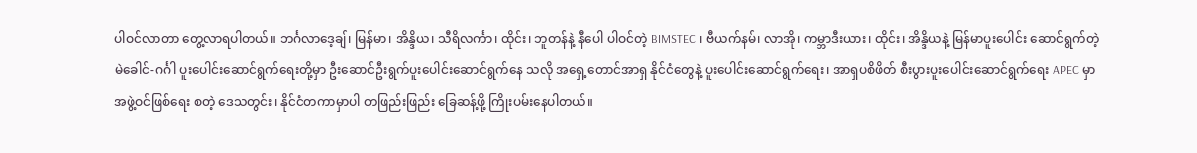ပါဝင်လာတာ တွေ့လာရပါတယ်။ ဘင်္ဂလာဒေ့ချ်၊ မြန်မာ၊ အိန္ဒိယ၊ သီရိလင်္ကာ၊ ထိုင်း၊ ဘူတန်နဲ့ နီပေါ ပါဝင်တဲ့ BIMSTEC ၊ ဗီယက်နမ်၊ လာအို၊ ကမ္ဘာဒီးယား၊ ထိုင်း၊ အိန္ဒိယနဲ့ မြန်မာပူးပေါင်း ဆောင်ရွက်တဲ့ မဲခေါင်-ဂင်္ဂါ ပူးပေါင်းဆောင်ရွက်ရေးတို့မှာ ဦးဆောင်ဦးရွက်ပူးပေါင်းဆောင်ရွက်နေ သလို အရှေ့တောင်အာရှ နိုင်ငံတွေနဲ့ ပူးပေါင်းဆောင်ရွက်ရေး၊ အာရှပစိဖိတ် စီးပွားပူးပေါင်းဆောင်ရွက်ရေး APEC မှာ အဖွဲ့ဝင်ဖြစ်ရေး စတဲ့ ဒေသတွင်း၊ နိုင်ငံတကာမှာပါ တဖြည်းဖြည်း ခြေဆန့်ဖို့ ကြိုးပမ်းနေပါတယ်။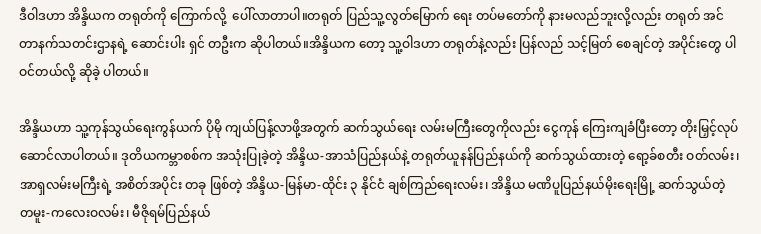ဒီဝါဒဟာ အိန္ဒိယက တရုတ်ကို ကြောက်လို့  ပေါ်လာတာပါ။တရုတ် ပြည်သူ့လွတ်မြောက် ရေး တပ်မတော်ကို နားမလည်ဘူးလို့လည်း တရုတ် အင်တာနက်သတင်းဌာနရဲ့ ဆောင်းပါး ရှင် တဦးက ဆိုပါတယ်။အိန္ဒိယက တော့ သူ့ဝါဒဟာ တရုတ်နဲ့လည်း ပြန်လည် သင့်မြတ် စေချင်တဲ့ အပိုင်းတွေ ပါဝင်တယ်လို့ ဆိုခဲ့ ပါတယ်။

အိန္ဒိယဟာ သူ့ကုန်သွယ်ရေးကွန်ယက် ပိုမို ကျယ်ပြန့်လာဖို့အတွက် ဆက်သွယ်ရေး လမ်းမကြီးတွေကိုလည်း ငွေကုန် ကြေးကျခံပြီးတော့ တိုးမြှင့်လုပ်ဆောင်လာပါတယ်။ ဒုတိယကမ္ဘာစစ်က အသုံးပြုခဲ့တဲ့ အိန္ဒိယ-အာသံပြည်နယ်နဲ့ တရုတ်ယူနန်ပြည်နယ်ကို ဆက်သွယ်ထားတဲ့ ရော့ခ်စတီး ဝတ်လမ်း၊ အာရှလမ်းမကြီးရဲ့ အစိတ်အပိုင်း တခု ဖြစ်တဲ့ အိန္ဒိယ-မြန်မာ-ထိုင်း ၃ နိုင်ငံ ချစ်ကြည်ရေးလမ်း၊ အိန္ဒိယ မဏိပူပြည်နယ်မိုးရေးမြို့ ဆက်သွယ်တဲ့ တမူး-ကလေးဝလမ်း၊ မီဇိုရမ်ပြည်နယ်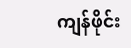ကျန်ဖိုင်း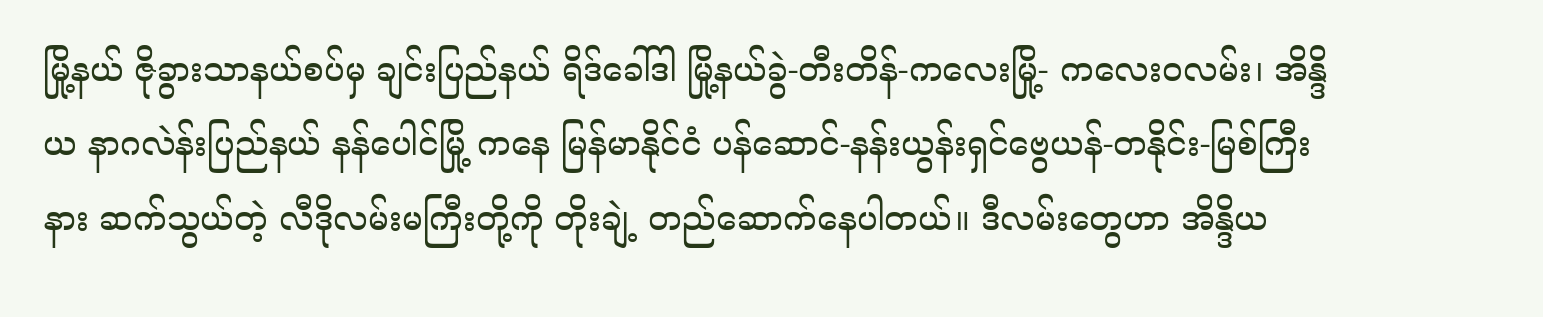မြို့နယ် ဇိုခွားသာနယ်စပ်မှ ချင်းပြည်နယ် ရိဒ်ခေါ်ဒါ မြို့နယ်ခွဲ-တီးတိန်-ကလေးမြို့- ကလေးဝလမ်း၊ အိန္ဒိယ နာဂလဲန်းပြည်နယ် နန်ပေါင်မြို့ ကနေ မြန်မာနိုင်ငံ ပန်ဆောင်-နန်းယွန်းရှင်ဗွေယန်-တနိုင်း-မြစ်ကြီးနား ဆက်သွယ်တဲ့ လီဒိုလမ်းမကြီးတို့ကို တိုးချဲ့ တည်ဆောက်နေပါတယ်။ ဒီလမ်းတွေဟာ အိန္ဒိယ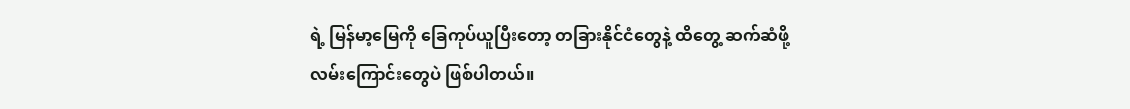ရဲ့ မြန်မာ့မြေကို ခြေကုပ်ယူပြီးတော့ တခြားနိုင်ငံတွေနဲ့ ထိတွေ့ ဆက်ဆံဖို့ လမ်းကြောင်းတွေပဲ ဖြစ်ပါတယ်။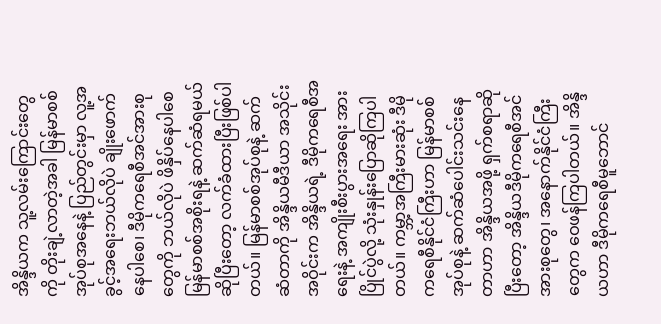အိန္ဒိယက သူ့လမ်းကြောင်းတွေကို တိုးချဲ့လာတဲ့အခါ မြန်မာစစ်အုပ်စုအနေနဲ့ ပြည်တွင်းမှာ လူ့အခွင့်အရေးဘယ်လိုပဲ ချိုးဖောက်နေပါစေ၊ ဒီမိုကရေစီအင်အားစုတွေကို ဘယ်လိုပဲ ဖိနှိပ်နေပါစေ မြန်မာစစ်အစိုးရနဲ့ ဆက်ဆံရမယ် ဆိုပြီးတော့ လက်ခံထားပြီးဖြစ်ပါတယ်။ မြန်မာစစ်အုပ်စုနဲ့ ဆက်ဆံတာကို အိန္ဒိယမီဒီယာ အသိုင်းအဝိုင်းက အိန္ဒိယရဲ့ ဒီမိုကရေစီအရေးနဲ့ အကျိုးစီးပွားအရေး အားပြိုင်ပွဲလို့ သုံးနှုန်းပြောဆိုကြပါတယ်။ ကမ္ဘာ့အကြီးမားဆုံး ဒီမိုကရေစီနိုင်ငံကြီးဟာ မြန်မာစစ်အုပ်စုနဲ့ ဆက်ဆံပေါင်းသင်းနေတာဟာ အိန္ဒိယအဖို့ ရှက်စရာဆိုပြီးတော့ အိန္ဒိယဒီမိုကရေစီအင်အားစုတွေ၊ အနောက်နိုင်ငံကြီးတွေက ဝေဖန်ကြပါတယ်။ အိန္ဒိယဟာ ဒီမိုကရေစီမူဘောင်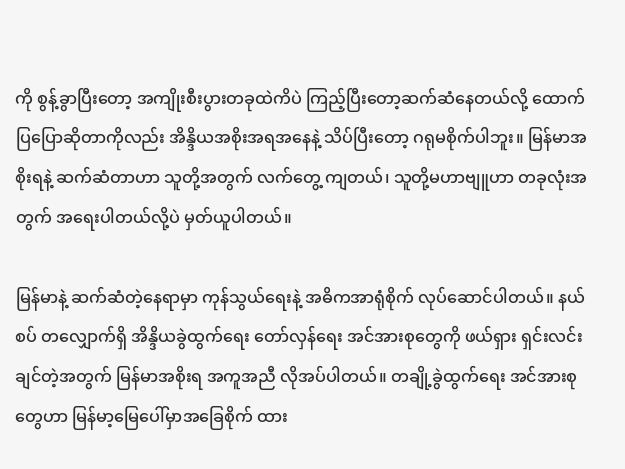ကို စွန့်ခွာပြီးတော့ အကျိုးစီးပွားတခုထဲကိပဲ ကြည့်ပြီးတော့ဆက်ဆံနေတယ်လို့ ထောက်ပြပြောဆိုတာကိုလည်း အိန္ဒိယအစိုးအရအနေနဲ့ သိပ်ပြီးတော့ ဂရုမစိုက်ပါဘူး။ မြန်မာအစိုးရနဲ့ ဆက်ဆံတာဟာ သူတို့အတွက် လက်တွေ့ ကျတယ်၊ သူတို့မဟာဗျူဟာ တခုလုံးအတွက် အရေးပါတယ်လို့ပဲ မှတ်ယူပါတယ်။

မြန်မာနဲ့ ဆက်ဆံတဲ့နေရာမှာ ကုန်သွယ်ရေးနဲ့ အဓိကအာရုံစိုက် လုပ်ဆောင်ပါတယ်။ နယ်စပ် တလျှောက်ရှိ အိန္ဒိယခွဲထွက်ရေး တော်လှန်ရေး အင်အားစုတွေကို ဖယ်ရှား ရှင်းလင်းချင်တဲ့အတွက် မြန်မာအစိုးရ အကူအညီ လိုအပ်ပါတယ်။ တချို့ခွဲထွက်ရေး အင်အားစုတွေဟာ မြန်မာ့မြေပေါ်မှာအခြေစိုက် ထား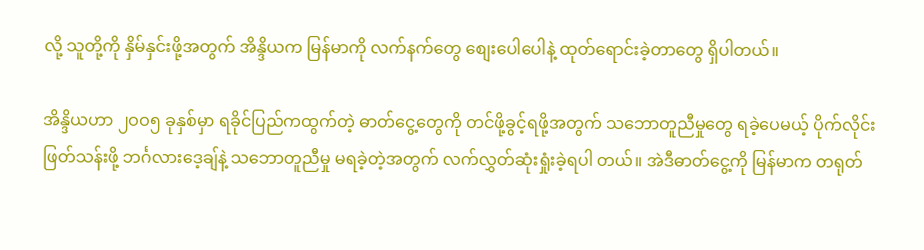လို့ သူတို့ကို နှိမ်နှင်းဖို့အတွက် အိန္ဒိယက မြန်မာကို လက်နက်တွေ စျေးပေါပေါနဲ့ ထုတ်ရောင်းခဲ့တာတွေ ရှိပါတယ်။

အိန္ဒိယဟာ ၂ဝဝ၅ ခုနှစ်မှာ ရခိုင်ပြည်ကထွက်တဲ့ ဓာတ်ငွေ့တွေကို တင်ဖို့ခွင့်ရဖို့အတွက် သဘောတူညီမှုတွေ ရခဲ့ပေမယ့် ပိုက်လိုင်းဖြတ်သန်းဖို့ ဘင်္ဂလားဒေ့ချ်နဲ့ သဘောတူညီမှု မရခဲ့တဲ့အတွက် လက်လွှတ်ဆုံးရှုံးခဲ့ရပါ တယ်။ အဲဒီဓာတ်ငွေ့ကို မြန်မာက တရုတ်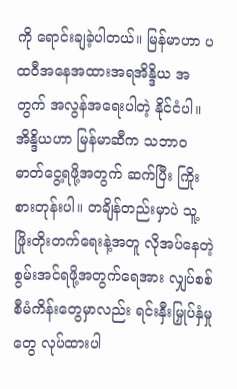ကို ရောင်းချခဲ့ပါတယ်။ မြန်မာဟာ ပထဝီအနေအထားအရအိန္ဒိယ အတွက် အလွန်အရေးပါတဲ့ နိုင်ငံပါ။ အိန္ဒိယဟာ မြန်မာဆီက သဘာဝဓာတ်ငွေ့ရဖို့အတွက် ဆက်ပြီး ကြိုးစားတုန်းပါ။ တချိန်တည်းမှာပဲ သူ့ဖြိုးတိုးတက်ရေးနဲ့အတူ လိုအပ်နေတဲ့ စွမ်းအင်ရဖို့အတွက်ရေအား လျှပ်စစ် စီမံကိန်းတွေမှာလည်း ရင်းနှီးမြှုပ်နှံမှုတွေ လုပ်ထားပါ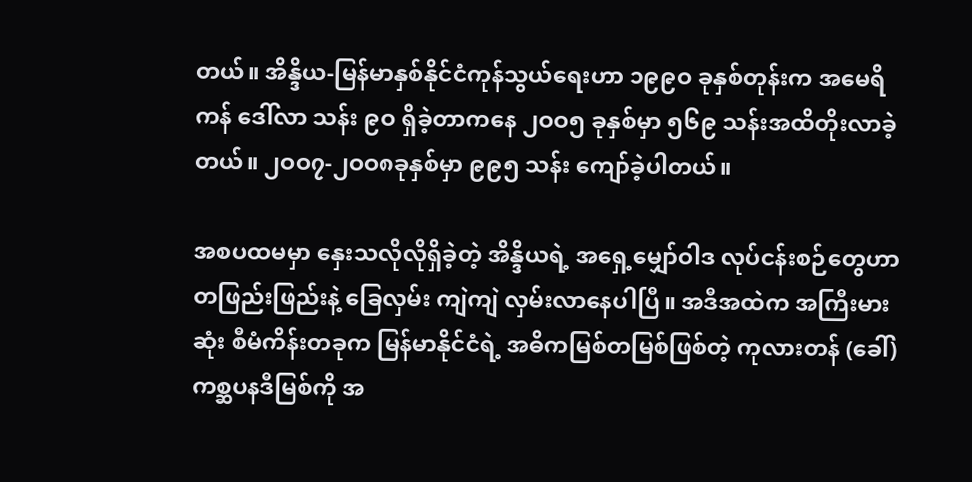တယ်။ အိန္ဒိယ-မြန်မာနှစ်နိုင်ငံကုန်သွယ်ရေးဟာ ၁၉၉ဝ ခုနှစ်တုန်းက အမေရိကန် ဒေါ်လာ သန်း ၉ဝ ရှိခဲ့တာကနေ ၂ဝဝ၅ ခုနှစ်မှာ ၅၆၉ သန်းအထိတိုးလာခဲ့ တယ်။ ၂ဝဝ၇-၂ဝဝ၈ခုနှစ်မှာ ၉၉၅ သန်း ကျော်ခဲ့ပါတယ်။

အစပထမမှာ နှေးသလိုလိုရှိခဲ့တဲ့ အိန္ဒိယရဲ့ အရှေ့မျှော်ဝါဒ လုပ်ငန်းစဉ်တွေဟာ တဖြည်းဖြည်းနဲ့ ခြေလှမ်း ကျဲကျဲ လှမ်းလာနေပါပြီ။ အဒီအထဲက အကြီးမားဆုံး စီမံကိန်းတခုက မြန်မာနိုင်ငံရဲ့ အဓိကမြစ်တမြစ်ဖြစ်တဲ့ ကုလားတန် (ခေါ်) ကစ္ဆပနဒီမြစ်ကို အ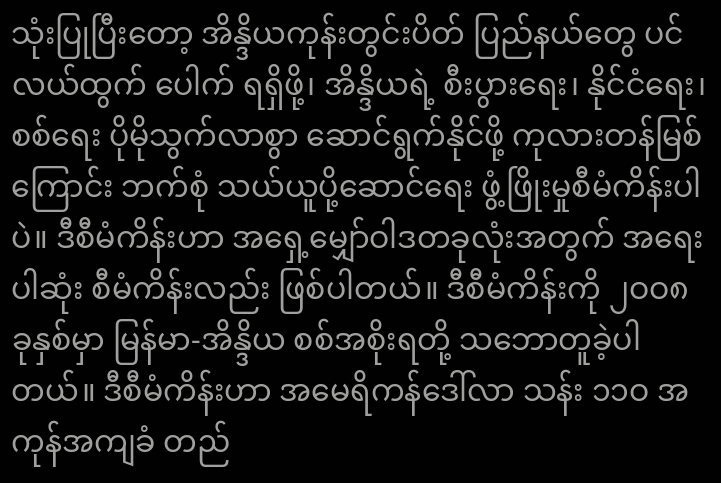သုံးပြုပြီးတော့ အိန္ဒိယကုန်းတွင်းပိတ် ပြည်နယ်တွေ ပင်လယ်ထွက် ပေါက် ရရှိဖို့၊ အိန္ဒိယရဲ့ စီးပွားရေး၊ နိုင်ငံရေး၊ စစ်ရေး ပိုမိုသွက်လာစွာ ဆောင်ရွက်နိုင်ဖို့ ကုလားတန်မြစ် ကြောင်း ဘက်စုံ သယ်ယူပို့ဆောင်ရေး ဖွံ့ဖြိုးမှုစီမံကိန်းပါပဲ။ ဒီစီမံကိန်းဟာ အရှေ့မျှော်ဝါဒတခုလုံးအတွက် အရေးပါဆုံး စီမံကိန်းလည်း ဖြစ်ပါတယ်။ ဒီစီမံကိန်းကို ၂ဝဝ၈ ခုနှစ်မှာ မြန်မာ-အိန္ဒိယ စစ်အစိုးရတို့ သဘောတူခဲ့ပါတယ်။ ဒီစီမံကိန်းဟာ အမေရိကန်ဒေါ်လာ သန်း ၁၁ဝ အကုန်အကျခံ တည်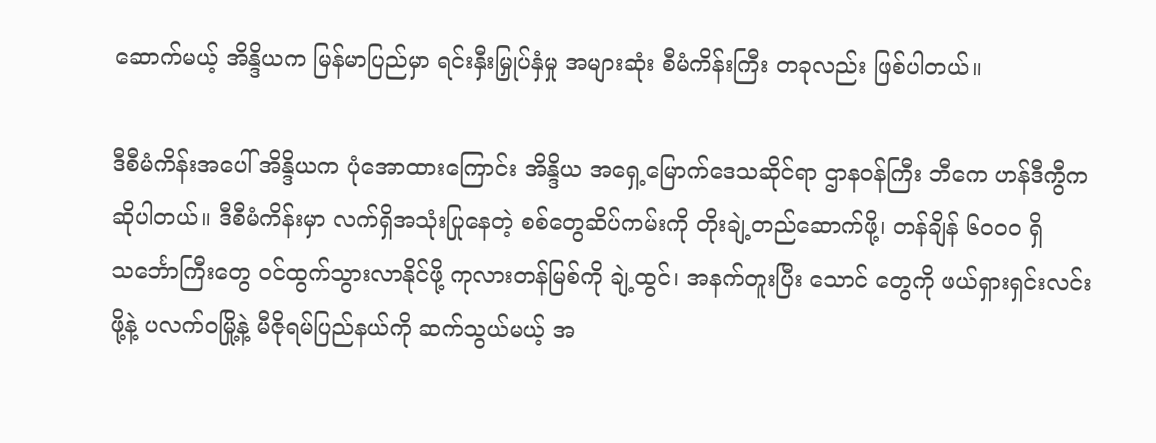ဆောက်မယ့် အိန္ဒိယက မြန်မာပြည်မှာ ရင်းနှီးမြှုပ်နှံမှု အများဆုံး စီမံကိန်းကြီး တခုလည်း ဖြစ်ပါတယ်။

ဒီစီမံကိန်းအပေါ် အိန္ဒိယက ပုံအောထားကြောင်း အိန္ဒိယ အရှေ့မြောက်ဒေသဆိုင်ရာ ဌာနဝန်ကြီး ဘီကေ ဟန်ဒီကွီက ဆိုပါတယ်။ ဒီစီမံကိန်းမှာ လက်ရှိအသုံးပြုနေတဲ့ စစ်တွေဆိပ်ကမ်းကို တိုးချဲ့တည်ဆောက်ဖို့၊ တန်ချိန် ၆ဝဝဝ ရှိ သင်္ဘောကြီးတွေ ဝင်ထွက်သွားလာနိုင်ဖို့ ကုလားတန်မြစ်ကို ချဲ့ထွင်၊ အနက်တူးပြီး သောင် တွေကို ဖယ်ရှားရှင်းလင်းဖို့နဲ့ ပလက်ဝမြို့နဲ့ မီဇိုရမ်ပြည်နယ်ကို ဆက်သွယ်မယ့် အ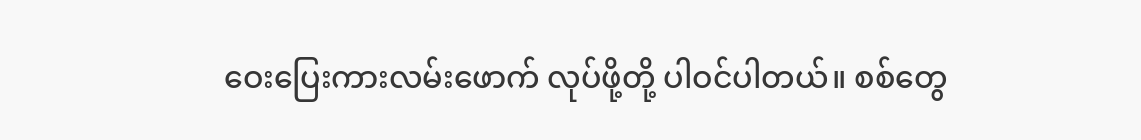ဝေးပြေးကားလမ်းဖောက် လုပ်ဖို့တို့ ပါဝင်ပါတယ်။ စစ်တွေ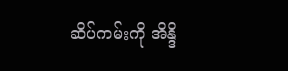ဆိပ်ကမ်းကို အိန္ဒိ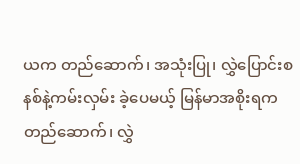ယက တည်ဆောက်၊ အသုံးပြု၊ လွှဲပြောင်းစနစ်နဲ့ကမ်းလှမ်း ခဲ့ပေမယ့် မြန်မာအစိုးရက တည်ဆောက်၊ လွှဲ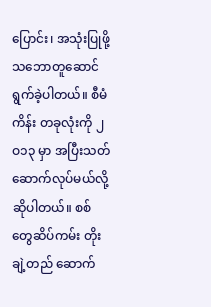ပြောင်း၊ အသုံးပြုဖို့ သဘောတူဆောင်ရွက်ခဲ့ပါတယ်။ စီမံကိန်း တခုလုံးကို ၂ဝ၁၃ မှာ အပြီးသတ် ဆောက်လုပ်မယ်လို့ ဆိုပါတယ်။ စစ်တွေဆိပ်ကမ်း တိုးချဲ့တည် ဆောက်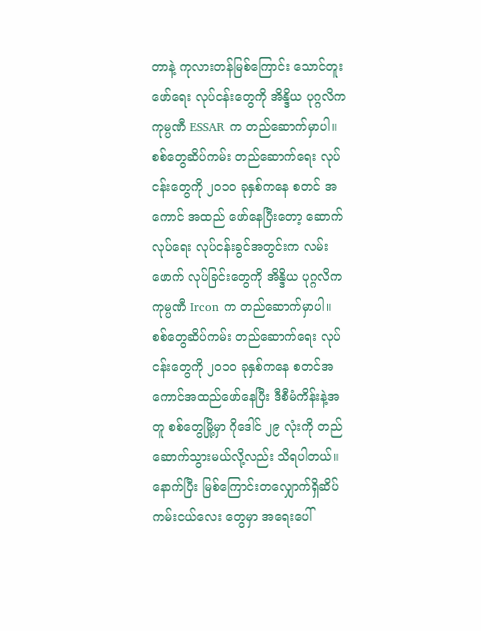တာနဲ့ ကုလားတန်မြစ်ကြောင်း သောင်တူးဖော်ရေး လုပ်ငန်းတွေကို အိန္ဒိယ ပုဂ္ဂလိကကုမ္ပဏီ ESSAR က တည်ဆောက်မှာပါ။ စစ်တွေဆိပ်ကမ်း တည်ဆောက်ရေး လုပ်ငန်းတွေကို ၂ဝ၁ဝ ခုနှစ်ကနေ စတင် အကောင် အထည် ဖော်နေပြီးတော့ ဆောက်လုပ်ရေး လုပ်ငန်းခွင်အတွင်းက လမ်းဖောက် လုပ်ခြင်းတွေကို အိန္ဒိယ ပုဂ္ဂလိက ကုမ္ပဏီ Ircon က တည်ဆောက်မှာပါ။ စစ်တွေဆိပ်ကမ်း တည်ဆောက်ရေး လုပ်ငန်းတွေကို ၂ဝ၁ဝ ခုနှစ်ကနေ စတင်အကောင်အထည်ဖော်နေပြီး ဒီစီမံကိန်းနဲ့အတူ စစ်တွေမြို့မှာ ဂိုဒေါင် ၂၉ လုံးကို တည် ဆောက်သွားမယ်လို့လည်း သိရပါတယ်။ နောက်ပြီး မြစ်ကြောင်းတလျှောက်ရှိဆိပ်ကမ်းငယ်လေး တွေမှာ အရေးပေါ်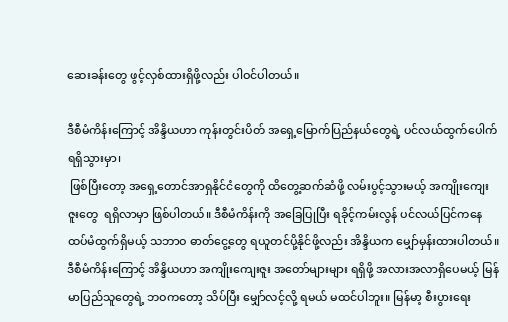ဆေးခန်းတွေ ဖွင့်လှစ်ထားရှိဖို့လည်း ပါဝင်ပါတယ်။

ဒီစီမံကိန်းကြောင့် အိန္ဒိယဟာ ကုန်းတွင်းပိတ် အရှေ့မြောက်ပြည်နယ်တွေရဲ့ ပင်လယ်ထွက်ပေါက် ရရှိသွားမှာ၊
 ဖြစ်ပြီးတော့ အရှေ့တောင်အာရှနိုင်ငံတွေကို ထိတွေ့ဆက်ဆံဖို့ လမ်းပွင့်သွားမယ့် အကျိုးကျေးဇူးတွေ  ရရှိလာမှာ ဖြစ်ပါတယ်။ ဒီစီမံကိန်းကို အခြေပြုပြီး ရခိုင့်ကမ်းလွန် ပင်လယ်ပြင်ကနေ ထပ်မံထွက်ရှိမယ့် သဘာဝ ဓာတ်ငွေ့တွေ ရယူတင်ပို့နိုင်ဖို့လည်း အိန္ဒိယက မျှော်မှန်းထားပါတယ်။ ဒီစီမံကိန်းကြောင့် အိန္ဒိယဟာ အကျိုးကျေးဇူး အတော်များများ ရရှိဖို့ အလားအလာရှိပေမယ့် မြန်မာပြည်သူတွေရဲ့ ဘဝကတော့ သိပ်ပြီး မျှော်လင့်လို့ ရမယ် မထင်ပါဘူး။ မြန်မာ့ စီးပွားရေး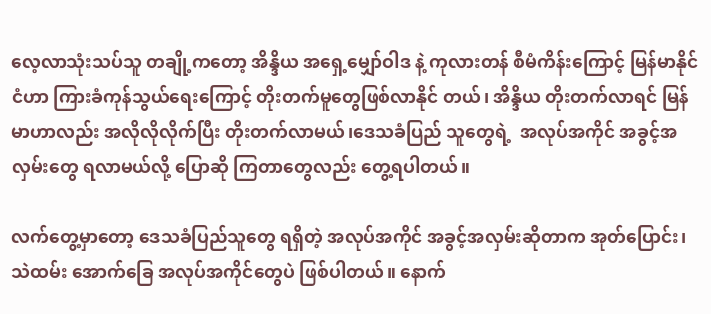လေ့လာသုံးသပ်သူ တချို့ကတော့ အိန္ဒိယ အရှေ့မျှော်ဝါဒ နဲ့ ကုလားတန် စီမံကိန်းကြောင့် မြန်မာနိုင်ငံဟာ ကြားခံကုန်သွယ်ရေးကြောင့် တိုးတက်မူတွေဖြစ်လာနိုင် တယ်၊ အိန္ဒိယ တိုးတက်လာရင် မြန်မာဟာလည်း အလိုလိုလိုက်ပြီး တိုးတက်လာမယ်၊ဒေသခံပြည် သူတွေရဲ့  အလုပ်အကိုင် အခွင့်အလှမ်းတွေ ရလာမယ်လို့ ပြောဆို ကြတာတွေလည်း တွေ့ရပါတယ်။

လက်တွေ့မှာတော့ ဒေသခံပြည်သူတွေ ရရှိတဲ့ အလုပ်အကိုင် အခွင့်အလှမ်းဆိုတာက အုတ်ပြောင်း၊ သဲထမ်း အောက်ခြေ အလုပ်အကိုင်တွေပဲ ဖြစ်ပါတယ်။ နောက်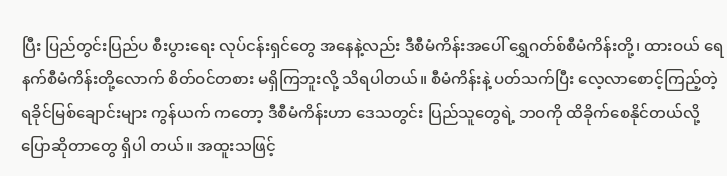ပြီး ပြည်တွင်းပြည်ပ စီးပွားရေး လုပ်ငန်းရှင်တွေ အနေနဲ့လည်း ဒီစီမံကိန်းအပေါ် ရွှေဂတ်စ်စီမံကိန်းတို့၊ ထားဝယ် ရေနက်စီမံကိန်းတို့လောက် စိတ်ဝင်တစား မရှိကြဘူးလို့ သိရပါတယ်။ စီမံကိန်းနဲ့ ပတ်သက်ပြီး လေ့လာစောင့်ကြည့်တဲ့ ရခိုင်မြစ်ချောင်းများ ကွန်ယက် ကတော့ ဒီစီမံကိန်းဟာ ဒေသတွင်း ပြည်သူတွေရဲ့ ဘဝကို ထိခိုက်စေနိုင်တယ်လို့ ပြောဆိုတာတွေ ရှိပါ တယ်။ အထူးသဖြင့်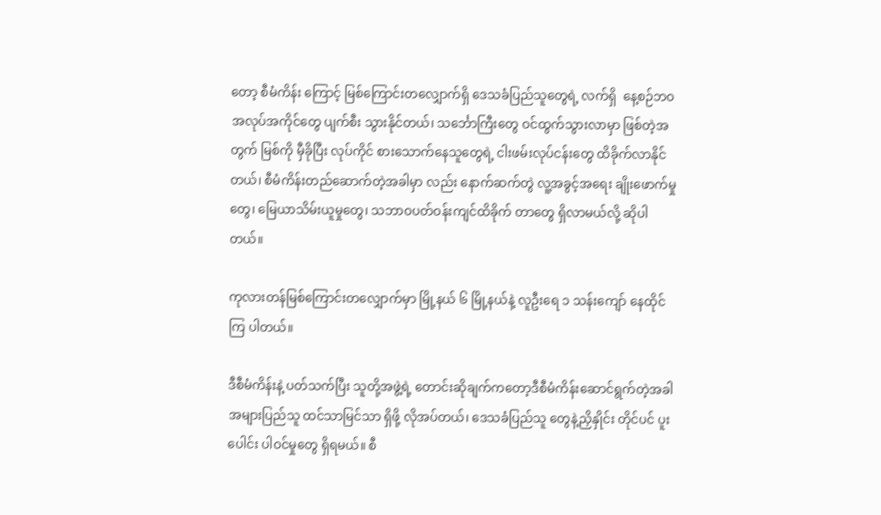တော့ စီမံကိန်း ကြောင့် မြစ်ကြောင်းတလျှောက်ရှိ ဒေသခံပြည်သူတွေရဲ့ လက်ရှိ  နေ့စဉ်ဘဝ အလုပ်အကိုင်တွေ ပျက်စီး သွားနိုင်တယ်၊ သင်္ဘောကြီးတွေ ဝင်ထွက်သွားလာမှာ ဖြစ်တဲ့အတွက် မြစ်ကို မှီခိုပြီး လုပ်ကိုင် စားသောက်နေသူတွေရဲ့ ငါးဖမ်းလုပ်ငန်းတွေ ထိခိုက်လာနိုင်တယ်၊ စီမံကိန်းတည်ဆောက်တဲ့အခါမှာ လည်း နောက်ဆက်တွဲ လူ့အခွင့်အရေး ချိုးဖောက်မှုတွေ၊ မြေယာသိမ်းယူမှုတွေ၊ သဘာဝပတ်ဝန်းကျင်ထိခိုက် တာတွေ ရှိလာမယ်လို့ ဆိုပါတယ်။

ကုလားတန်မြစ်ကြောင်းတလျှောက်မှာ မြို့နယ် ၆ မြို့နယ်နဲ့ လူဦးရေ ၁ သန်းကျော် နေထိုင်ကြ ပါတယ်။

ဒီစီမံကိန်းနဲ့ ပတ်သက်ပြီး သူတို့အဖွဲ့ရဲ့ တောင်းဆိုချက်ကတော့ဒီစီမံကိန်းဆောင်ရွက်တဲ့အခါ အများပြည်သူ ထင်သာမြင်သာ ရှိဖို့ လိုအပ်တယ်၊ ဒေသခံပြည်သူ တွေနဲ့ညှိနှိုင်း တိုင်ပင် ပူးပေါင်း ပါဝင်မှုတွေ ရှိရမယ်။ စီ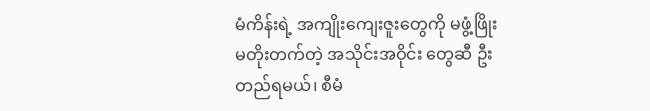မံကိန်းရဲ့ အကျိုးကျေးဇူးတွေကို မဖွံ့ဖြိုးမတိုးတက်တဲ့ အသိုင်းအဝိုင်း တွေဆီ ဦးတည်ရမယ်၊ စီမံ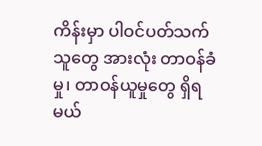ကိန်းမှာ ပါဝင်ပတ်သက်သူတွေ အားလုံး တာဝန်ခံမှု၊ တာဝန်ယူမှုတွေ ရှိရမယ်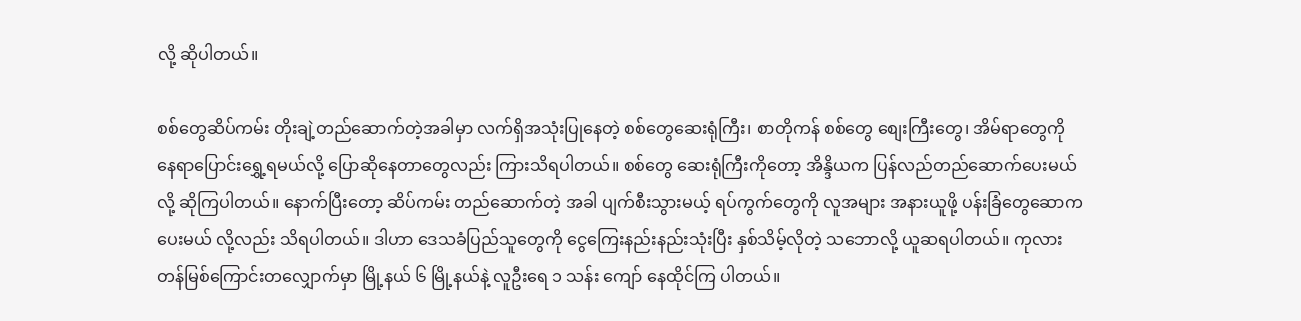လို့ ဆိုပါတယ်။

စစ်တွေဆိပ်ကမ်း တိုးချဲ့တည်ဆောက်တဲ့အခါမှာ လက်ရှိအသုံးပြုနေတဲ့ စစ်တွေဆေးရုံကြီး၊ စာတိုကန် စစ်တွေ စျေးကြီးတွေ၊ အိမ်ရာတွေကို နေရာပြောင်းရွှေ့ရမယ်လို့ ပြောဆိုနေတာတွေလည်း ကြားသိရပါတယ်။ စစ်တွေ ဆေးရုံကြီးကိုတော့ အိန္ဒိယက ပြန်လည်တည်ဆောက်ပေးမယ်လို့ ဆိုကြပါတယ်။ နောက်ပြီးတော့ ဆိပ်ကမ်း တည်ဆောက်တဲ့ အခါ ပျက်စီးသွားမယ့် ရပ်ကွက်တွေကို လူအများ အနားယူဖို့ ပန်းခြံတွေဆောက ပေးမယ် လို့လည်း သိရပါတယ်။ ဒါဟာ ဒေသခံပြည်သူတွေကို ငွေကြေးနည်းနည်းသုံးပြီး နှစ်သိမ့်လိုတဲ့ သဘောလို့ ယူဆရပါတယ်။ ကုလားတန်မြစ်ကြောင်းတလျှောက်မှာ မြို့နယ် ၆ မြို့နယ်နဲ့ လူဦးရေ ၁ သန်း ကျော် နေထိုင်ကြ ပါတယ်။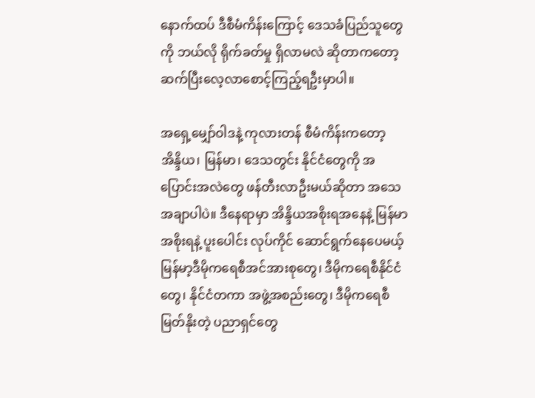နောက်ထပ် ဒီစီမံကိန်းကြောင့် ဒေသခံပြည်သူတွေကို ဘယ်လို ရိုက်ခတ်မှု ရှိလာမလဲ ဆိုတာကတော့ ဆက်ပြီးလေ့လာစောင့်ကြည့်ရဦးမှာပါ။

အရှေ့မျှော်ဝါဒနဲ့ ကုလားတန် စီမံကိန်းကတော့ အိန္ဒိယ၊ မြန်မာ၊ ဒေသတွင်း နိုင်ငံတွေကို အပြောင်းအလဲတွေ ဖန်တီးလာဦးမယ်ဆိုတာ အသေအချာပါပဲ။ ဒီနေရာမှာ အိန္ဒိယအစိုးရအနေနဲ့ မြန်မာအစိုးရနဲ့ ပူးပေါင်း လုပ်ကိုင် ဆောင်ရွက်နေပေမယ့် မြန်မာ့ဒီမိုကရေစီအင်အားစုတွေ၊ ဒီမိုကရေစီနိုင်ငံတွေ၊ နိုင်ငံတကာ အဖွဲ့အစည်းတွေ၊ ဒီမိုကရေစီမြတ်နိုးတဲ့ ပညာရှင်တွေ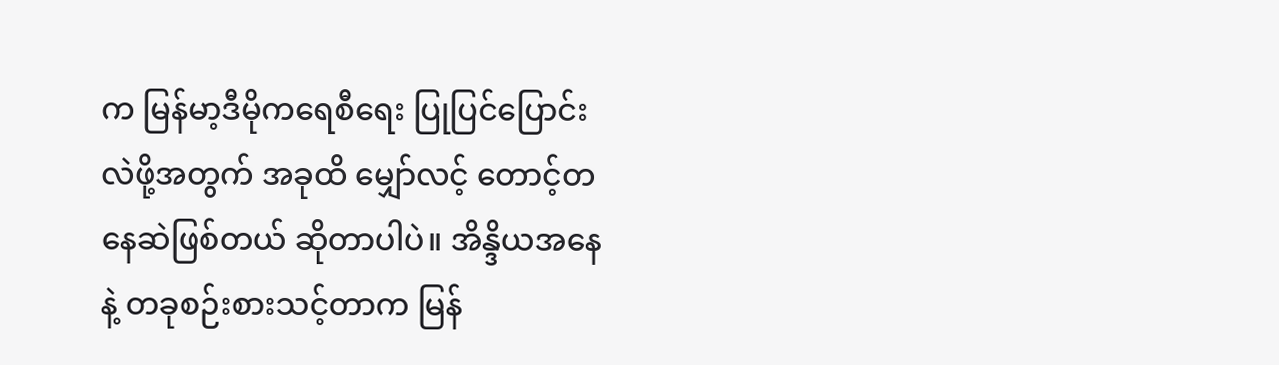က မြန်မာ့ဒီမိုကရေစီရေး ပြုပြင်ပြောင်းလဲဖို့အတွက် အခုထိ မျှော်လင့် တောင့်တ နေဆဲဖြစ်တယ် ဆိုတာပါပဲ။ အိန္ဒိယအနေနဲ့ တခုစဉ်းစားသင့်တာက မြန်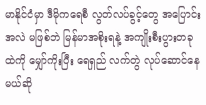မာနိုင်ငံမှာ ဒီမိုကရေစီ လွတ်လပ်ခွင့်တွေ အပြောင်းအလဲ မဖြစ်ဘဲ မြန်မာအစိုးရနဲ့ အကျိုးစီးပွားတခုထဲကို မျှော်ကိုးပြီး ရေရှည် လက်တွဲ လုပ်ဆောင်နေမယ်ဆို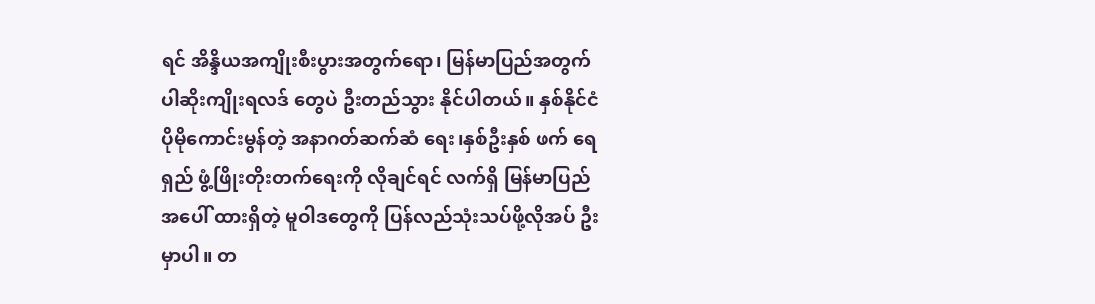ရင် အိန္ဒိယအကျိုးစီးပွားအတွက်ရော၊ မြန်မာပြည်အတွက်ပါဆိုးကျိုးရလဒ် တွေပဲ ဦးတည်သွား နိုင်ပါတယ်။ နှစ်နိုင်ငံ ပိုမိုကောင်းမွန်တဲ့ အနာဂတ်ဆက်ဆံ ရေး၊နှစ်ဦးနှစ် ဖက် ရေရှည် ဖွံ့ဖြိုးတိုးတက်ရေးကို လိုချင်ရင် လက်ရှိ မြန်မာပြည်အပေါ် ထားရှိတဲ့ မူဝါဒတွေကို ပြန်လည်သုံးသပ်ဖို့လိုအပ် ဦးမှာပါ။ တ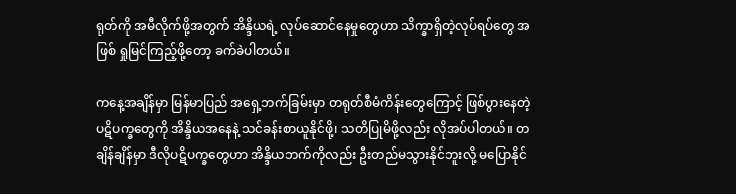ရုတ်ကို အမီလိုက်ဖို့အတွက် အိန္ဒိယရဲ့ လုပ်ဆောင်နေမှုတွေဟာ သိက္ခာရှိတဲ့လုပ်ရပ်တွေ အဖြစ် ရှုမြင်ကြည့်ဖို့တော့ ခက်ခဲပါတယ်။

ကနေ့အချိန်မှာ မြန်မာပြည် အရှေ့ဘက်ခြမ်းမှာ တရုတ်စီမံကိန်းတွေကြောင့် ဖြစ်ပွားနေတဲ့ ပဋိပက္ခတွေကို အိန္ဒိယအနေနဲ့ သင်ခန်းစာယူနိုင်ဖို့၊ သတိပြုမိဖို့လည်း လိုအပ်ပါတယ်။ တချိန်ချိန်မှာ ဒီလိုပဋိပက္ခတွေဟာ အိန္ဒိယဘက်ကိုလည်း ဦးတည်မသွားနိုင်ဘူးလို့ မပြောနိုင်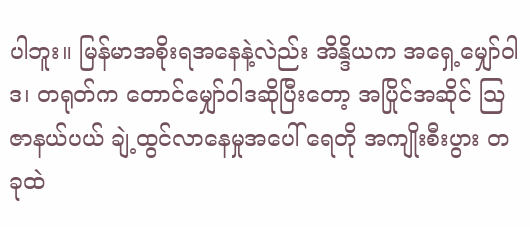ပါဘူး။ မြန်မာအစိုးရအနေနဲ့လဲည်း အိန္ဒိယက အရှေ့မျှော်ဝါဒ၊ တရုတ်က တောင်မျှော်ဝါဒဆိုပြီးတော့ အပြိုင်အဆိုင် သြဇာနယ်ပယ် ချဲ့ထွင်လာနေမှုအပေါ် ရေတို အကျိုးစီးပွား တခုထဲ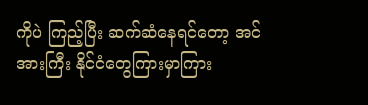ကိုပဲ ကြည့်ပြီး ဆက်ဆံနေရင်တော့ အင်အားကြီး နိုင်ငံတွေကြားမှာကြား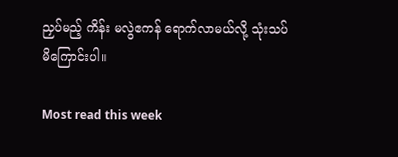ညှပ်မည့် ကိန်း မလွဲဧကန် ရောက်လာမယ်လို့ သုံးသပ်မိကြောင်းပါ။

Most read this week